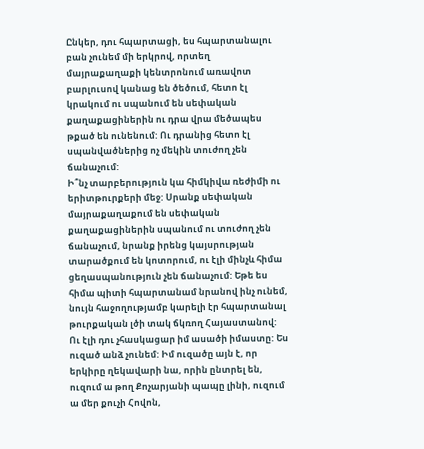Ընկեր, դու հպարտացի, ես հպարտանալու բան չունեմ մի երկրով, որտեղ մայրաքաղաքի կենտրոնում առավոտ բարլուսով կանաց են ծեծում, հետո էլ կրակում ու սպանում են սեփական քաղաքացիներին ու դրա վրա մեծապես թքած են ունենում: Ու դրանից հետո էլ սպանվածներից ոչ մեկին տուժող չեն ճանաչում:
Ի՞նչ տարբերություն կա հիմկիվա ռեժիմի ու երիտթուրքերի մեջ: Սրանք սեփական մայրաքաղաքում են սեփական քաղաքացիներին սպանում ու տուժող չեն ճանաչում, նրանք իրենց կայսրության տարածքում են կոտորում, ու էլի մինչև հիմա ցեղասպանություն չեն ճանաչում: Եթե ես հիմա պիտի հպարտանամ նրանով ինչ ունեմ, նույն հաջողությամբ կարելի էր հպարտանալ թուրքական լծի տակ ճկռող Հայաստանով:
Ու էլի դու չհասկացար իմ ասածի իմաստը: Ես ուզած անձ չունեմ: Իմ ուզածը այն է, որ երկիրը ղեկավարի նա, որին ընտրել են, ուզում ա թող Քոչարյանի պապը լինի, ուզում ա մեր քուչի Հովոն,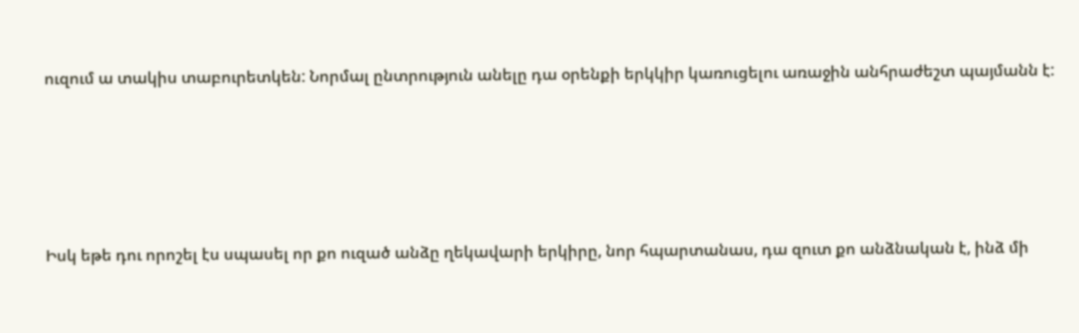ուզում ա տակիս տաբուրետկեն: Նորմալ ընտրություն անելը դա օրենքի երկկիր կառուցելու առաջին անհրաժեշտ պայմանն է:






Իսկ եթե դու որոշել էս սպասել որ քո ուզած անձը ղեկավարի երկիրը, նոր հպարտանաս, դա զուտ քո անձնական է, ինձ մի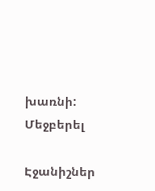խառնի:
Մեջբերել

Էջանիշներ